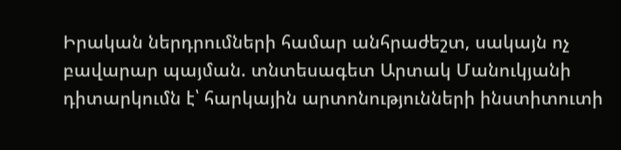Իրական ներդրումների համար անհրաժեշտ, սակայն ոչ բավարար պայման. տնտեսագետ Արտակ Մանուկյանի դիտարկումն է՝ հարկային արտոնությունների ինստիտուտի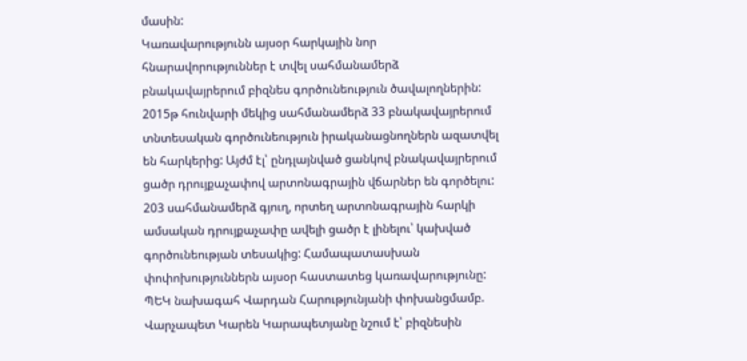մասին:
Կառավարությունն այսօր հարկային նոր հնարավորություններ է տվել սահմանամերձ բնակավայրերում բիզնես գործունեություն ծավալողներին:
2015թ հունվարի մեկից սահմանամերձ 33 բնակավայրերում տնտեսական գործունեություն իրականացնողներն ազատվել են հարկերից: Այժմ էլ՝ ընդլայնված ցանկով բնակավայրերում ցածր դրույքաչափով արտոնագրային վճարներ են գործելու:
203 սահմանամերձ գյուղ, որտեղ արտոնագրային հարկի ամսական դրույքաչափը ավելի ցածր է լինելու՝ կախված գործունեության տեսակից: Համապատասխան փոփոխություններն այսօր հաստատեց կառավարությունը: ՊԵԿ նախագահ Վարդան Հարությունյանի փոխանցմամբ.
Վարչապետ Կարեն Կարապետյանը նշում է՝ բիզնեսին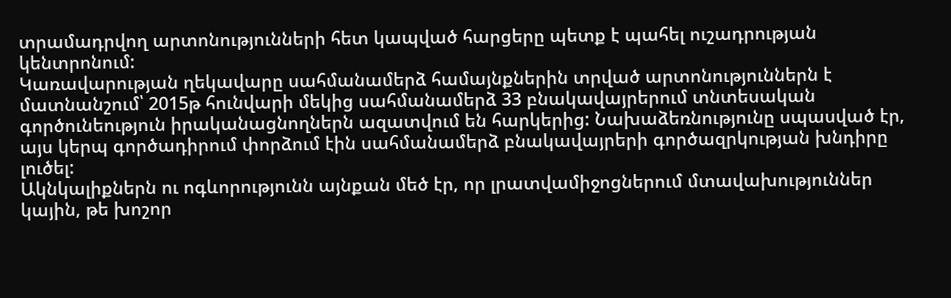տրամադրվող արտոնությունների հետ կապված հարցերը պետք է պահել ուշադրության կենտրոնում:
Կառավարության ղեկավարը սահմանամերձ համայնքներին տրված արտոնություններն է մատնանշում՝ 2015թ հունվարի մեկից սահմանամերձ 33 բնակավայրերում տնտեսական գործունեություն իրականացնողներն ազատվում են հարկերից: Նախաձեռնությունը սպասված էր, այս կերպ գործադիրում փորձում էին սահմանամերձ բնակավայրերի գործազրկության խնդիրը լուծել:
Ակնկալիքներն ու ոգևորությունն այնքան մեծ էր, որ լրատվամիջոցներում մտավախություններ կային, թե խոշոր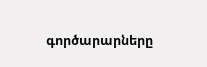գործարարները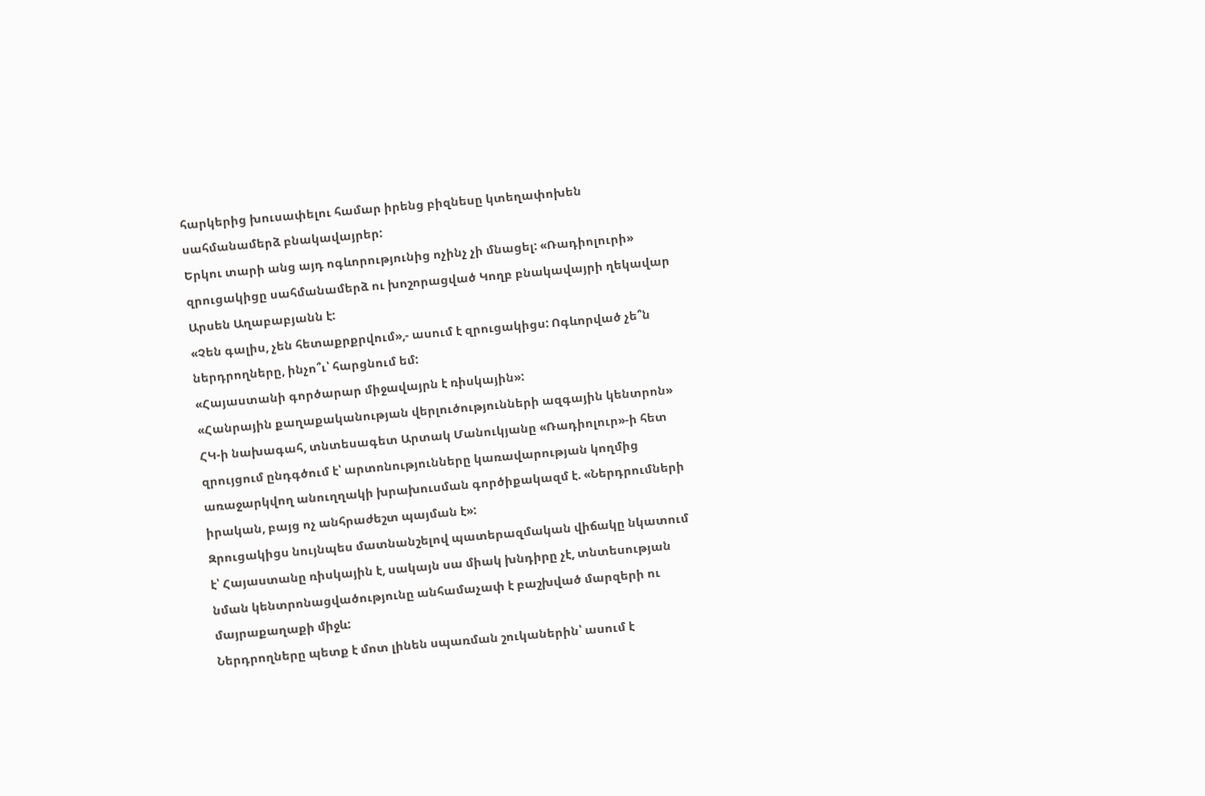հարկերից խուսափելու համար իրենց բիզնեսը կտեղափոխեն սահմանամերձ բնակավայրեր:
Երկու տարի անց այդ ոգևորությունից ոչինչ չի մնացել: «Ռադիոլուրի» զրուցակիցը սահմանամերձ ու խոշորացված Կողբ բնակավայրի ղեկավար Արսեն Աղաբաբյանն է:
«Չեն գալիս, չեն հետաքրքրվում»,- ասում է զրուցակիցս: Ոգևորված չե՞ն ներդրողները, ինչո՞ւ՝ հարցնում եմ:
«Հայաստանի գործարար միջավայրն է ռիսկային»:
«Հանրային քաղաքականության վերլուծությունների ազգային կենտրոն» ՀԿ-ի նախագահ, տնտեսագետ Արտակ Մանուկյանը «Ռադիոլուր»-ի հետ զրույցում ընդգծում է՝ արտոնությունները կառավարության կողմից առաջարկվող անուղղակի խրախուսման գործիքակազմ է. «Ներդրումների իրական, բայց ոչ անհրաժեշտ պայման է»:
Զրուցակիցս նույնպես մատնանշելով պատերազմական վիճակը նկատում է՝ Հայաստանը ռիսկային է, սակայն սա միակ խնդիրը չէ, տնտեսության նման կենտրոնացվածությունը անհամաչափ է բաշխված մարզերի ու մայրաքաղաքի միջև:
Ներդրողները պետք է մոտ լինեն սպառման շուկաներին՝ ասում է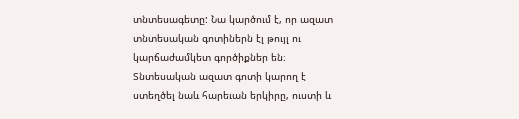տնտեսագետը: Նա կարծում է, որ ազատ տնտեսական գոտիներն էլ թույլ ու կարճաժամկետ գործիքներ են։ Տնտեսական ազատ գոտի կարող է ստեղծել նաև հարեւան երկիրը, ուստի և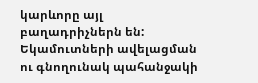կարևորը այլ բաղադրիչներն են:
Եկամուտների ավելացման ու գնողունակ պահանջակի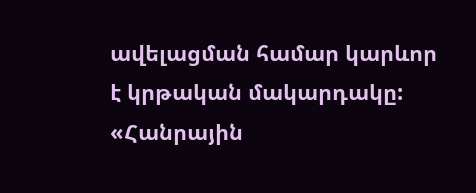ավելացման համար կարևոր է կրթական մակարդակը:
«Հանրային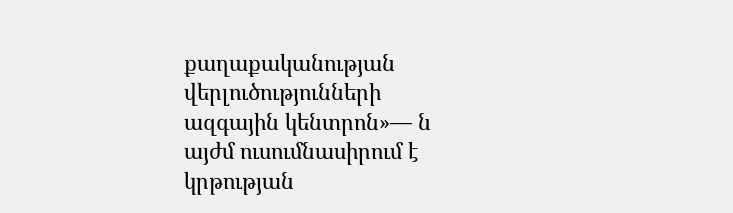քաղաքականության վերլուծությունների ազգային կենտրոն»— ն այժմ ուսումնասիրում է կրթության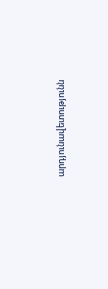արդյունավետությունն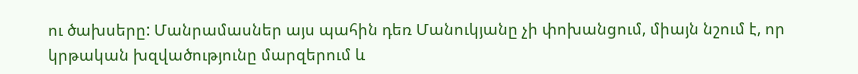ու ծախսերը: Մանրամասներ այս պահին դեռ Մանուկյանը չի փոխանցում, միայն նշում է, որ կրթական խզվածությունը մարզերում և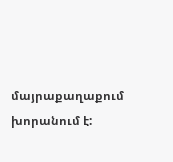մայրաքաղաքում խորանում է: